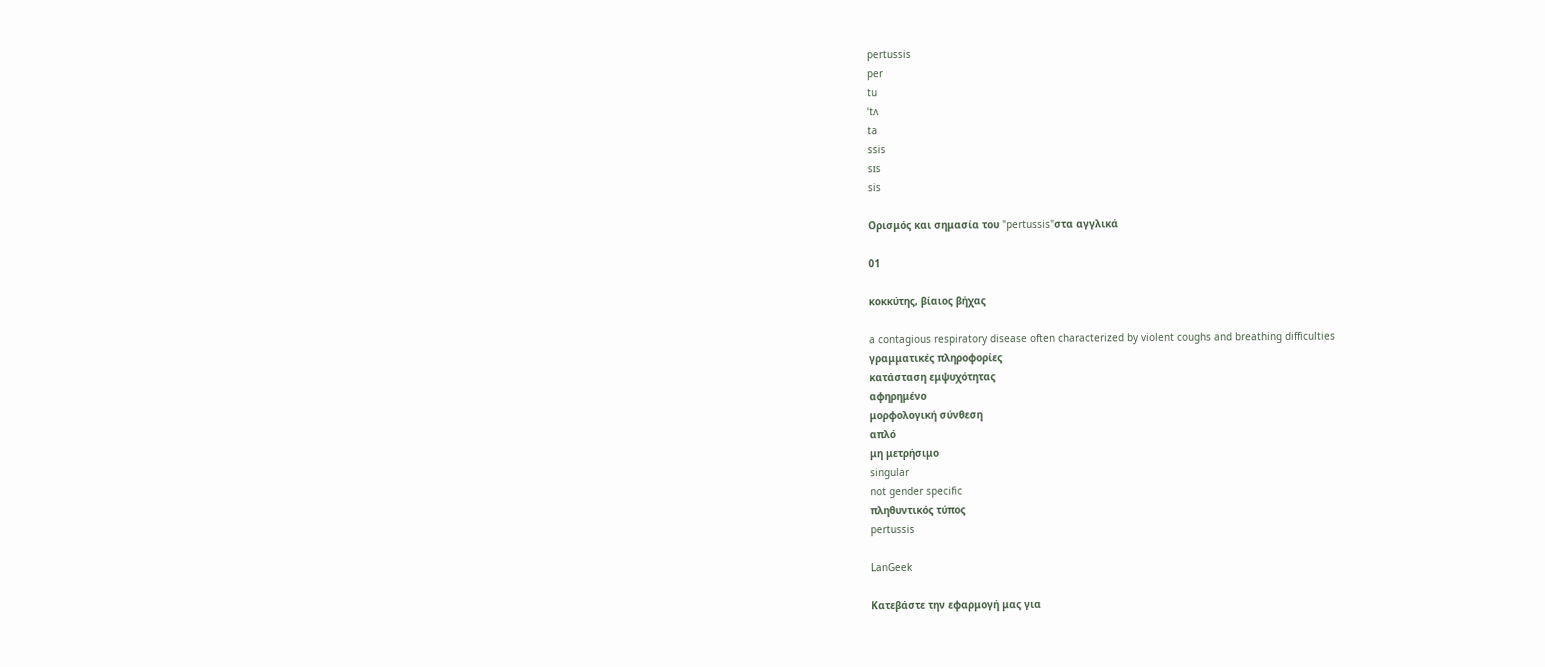pertussis
per
tu
ˈtʌ
ta
ssis
sɪs
sis

Ορισμός και σημασία του "pertussis"στα αγγλικά

01

κοκκύτης, βίαιος βήχας

a contagious respiratory disease often characterized by violent coughs and breathing difficulties
γραμματικές πληροφορίες
κατάσταση εμψυχότητας
αφηρημένο
μορφολογική σύνθεση
απλό
μη μετρήσιμο
singular
not gender specific
πληθυντικός τύπος
pertussis

LanGeek

Κατεβάστε την εφαρμογή μας για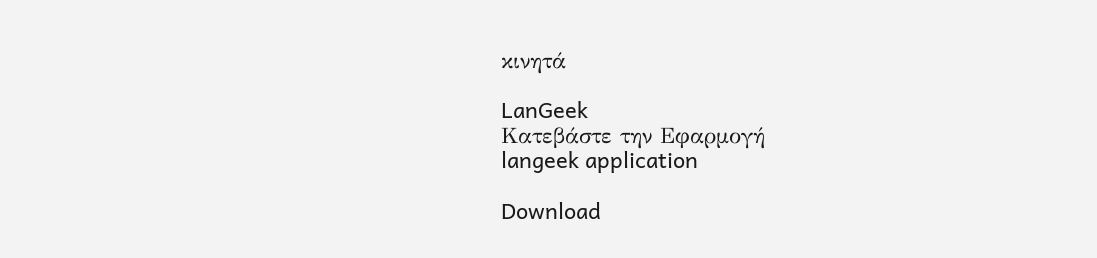κινητά

LanGeek
Κατεβάστε την Εφαρμογή
langeek application

Download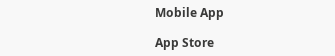Mobile App

App Store